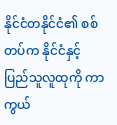နိုင်ငံတနိုင်ငံ၏ စစ်တပ်က နိုင်ငံနှင့် ပြည်သူလူထုကို ကာကွယ်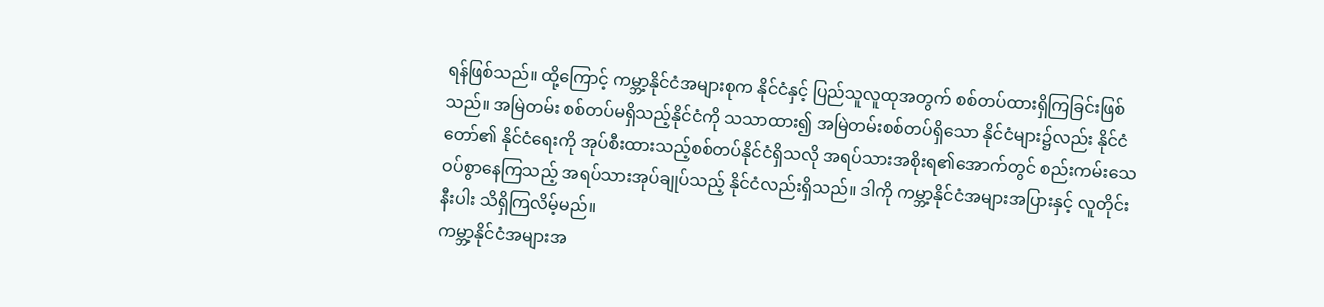ရန်ဖြစ်သည်။ ထို့ကြောင့် ကမ္ဘာ့နိုင်ငံအများစုက နိုင်ငံနှင့် ပြည်သူလူထုအတွက် စစ်တပ်ထားရှိကြခြင်းဖြစ်သည်။ အမြဲတမ်း စစ်တပ်မရှိသည့်နိုင်ငံကို သသာထား၍ အမြဲတမ်းစစ်တပ်ရှိသော နိုင်ငံများ၌လည်း နိုင်ငံတော်၏ နိုင်ငံရေးကို အုပ်စီးထားသည့်စစ်တပ်နိုင်ငံရှိသလို အရပ်သားအစိုးရ၏အောက်တွင် စည်းကမ်းသေဝပ်စွာနေကြသည့် အရပ်သားအုပ်ချုပ်သည့် နိုင်ငံလည်းရှိသည်။ ဒါကို ကမ္ဘာ့နိုင်ငံအများအပြားနှင့် လူတိုင်းနီးပါး သိရှိကြလိမ့်မည်။
ကမ္ဘာ့နိုင်ငံအများအ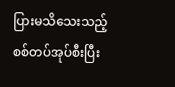ပြားမသိသေးသည့် စစ်တပ်အုပ်စီးပြီး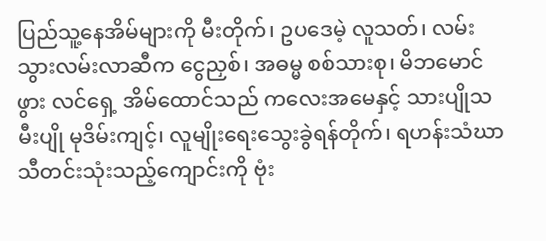ပြည်သူ့နေအိမ်များကို မီးတိုက်၊ ဥပဒေမဲ့ လူသတ်၊ လမ်းသွားလမ်းလာဆီက ငွေညှစ်၊ အဓမ္မ စစ်သားစု၊ မိဘမောင်ဖွား လင်ရှေ့ အိမ်ထောင်သည် ကလေးအမေနှင့် သားပျိုသမီးပျို မုဒိမ်းကျင့်၊ လူမျိုးရေးသွေးခွဲရန်တိုက်၊ ရဟန်းသံဃာသီတင်းသုံးသည့်ကျောင်းကို ဗုံး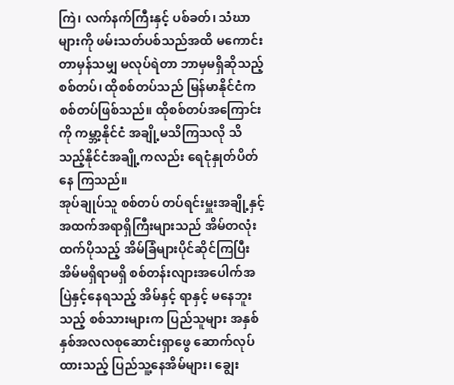ကြဲ၊ လက်နက်ကြီးနှင့် ပစ်ခတ်၊ သံဃာများကို ဖမ်းသတ်ပစ်သည်အထိ မကောင်းတာမှန်သမျှ မလုပ်ရဲတာ ဘာမှမရှိဆိုသည့် စစ်တပ်၊ ထိုစစ်တပ်သည် မြန်မာနိုင်ငံက စစ်တပ်ဖြစ်သည်။ ထိုစစ်တပ်အကြောင်းကို ကမ္ဘာ့နိုင်ငံ အချို့မသိကြသလို သိသည့်နိုင်ငံအချို့ကလည်း ရေငုံနှုတ်ပိတ်နေ ကြသည်။
အုပ်ချုပ်သူ စစ်တပ် တပ်ရင်းမှူးအချို့နှင့် အထက်အရာရှိကြီးများသည် အိမ်တလုံးထက်ပိုသည့် အိမ်ခြံများပိုင်ဆိုင်ကြပြီး အိမ်မရှိရာမရှိ စစ်တန်းလျားအပေါက်အပြဲနှင့်နေရသည့် အိမ်နှင့် ရာနှင့် မနေဘူးသည့် စစ်သားများက ပြည်သူများ အနှစ်နှစ်အလလစုဆောင်းရှာဖွေ ဆောက်လုပ်ထားသည့် ပြည်သူ့နေအိမ်များ၊ ချွေး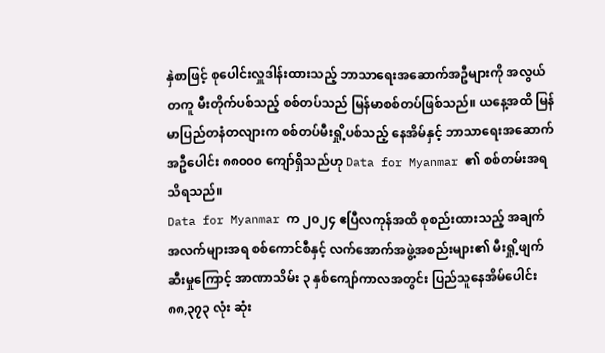နှဲစာဖြင့် စုပေါင်းလှူဒါန်းထားသည့် ဘာသာရေးအဆောက်အဦများကို အလွယ်တကူ မီးတိုက်ပစ်သည့် စစ်တပ်သည် မြန်မာစစ်တပ်ဖြစ်သည်။ ယနေ့အထိ မြန်မာပြည်တနံတလျားက စစ်တပ်မီးရှို့ပစ်သည့် နေအိမ်နှင့် ဘာသာရေးအဆောက်အဦပေါင်း ၈၈၀၀၀ ကျော်ရှိသည်ဟု Data for Myanmar ၏ စစ်တမ်းအရ သိရသည်။
Data for Myanmar က ၂၀၂၄ ဧပြီလကုန်အထိ စုစည်းထားသည့် အချက်အလက်များအရ စစ်ကောင်စီနှင့် လက်အောက်အဖွဲ့အစည်းများ၏ မီးရှို့ဖျက်ဆီးမှုကြောင့် အာဏာသိမ်း ၃ နှစ်ကျော်ကာလအတွင်း ပြည်သူနေအိမ်ပေါင်း ၈၈,၃၇၃ လုံး ဆုံး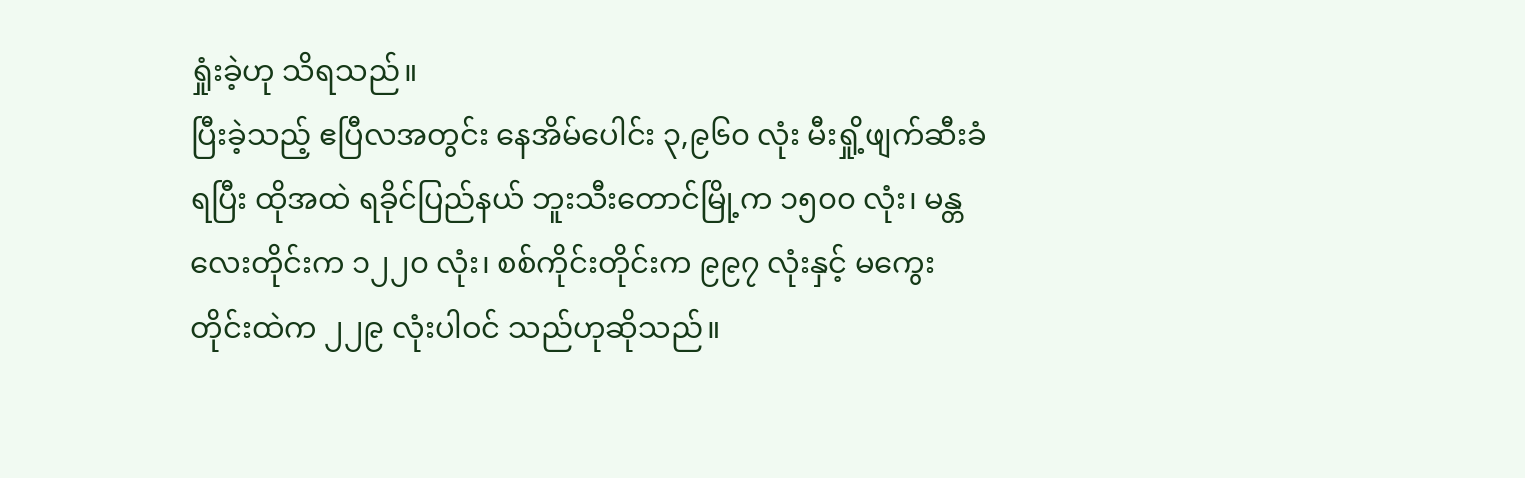ရှုံးခဲ့ဟု သိရသည်။
ပြီးခဲ့သည့် ဧပြီလအတွင်း နေအိမ်ပေါင်း ၃,၉၆၀ လုံး မီးရှို့ဖျက်ဆီးခံရပြီး ထိုအထဲ ရခိုင်ပြည်နယ် ဘူးသီးတောင်မြို့က ၁၅၀၀ လုံး၊ မန္တလေးတိုင်းက ၁၂၂၀ လုံး၊ စစ်ကိုင်းတိုင်းက ၉၉၇ လုံးနှင့် မကွေးတိုင်းထဲက ၂၂၉ လုံးပါဝင် သည်ဟုဆိုသည်။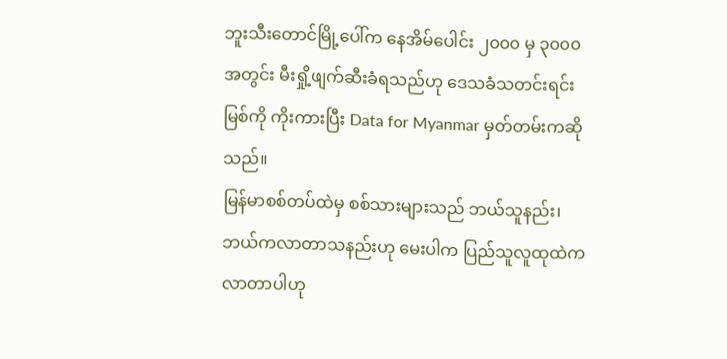ဘူးသီးတောင်မြို့ပေါ်က နေအိမ်ပေါင်း ၂၀၀၀ မှ ၃၀၀၀ အတွင်း မီးရှို့ဖျက်ဆီးခံရသည်ဟု ဒေသခံသတင်းရင်းမြစ်ကို ကိုးကားပြီး Data for Myanmar မှတ်တမ်းကဆိုသည်။
မြန်မာစစ်တပ်ထဲမှ စစ်သားများသည် ဘယ်သူနည်း၊ ဘယ်ကလာတာသနည်းဟု မေးပါက ပြည်သူလူထုထဲကလာတာပါဟု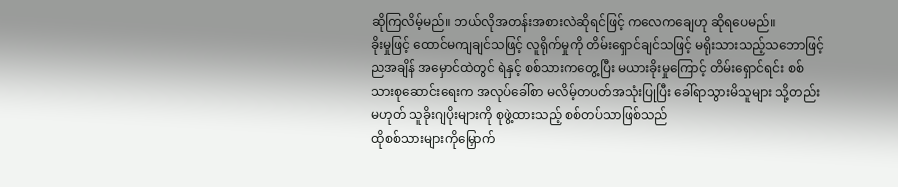ဆိုကြလိမ့်မည်။ ဘယ်လိုအတန်းအစားလဲဆိုရင်ဖြင့် ကလေကချေဟု ဆိုရပေမည်။
ခိုးမှုဖြင့် ထောင်မကျချင်သဖြင့် လူရိုက်မှုကို တိမ်းရှောင်ချင်သဖြင့် မရိုးသားသည့်သဘောဖြင့် ညအချိန် အမှောင်ထဲတွင် ရဲနှင့် စစ်သားကတွေ့ပြီး မယားခိုးမှုကြောင့် တိမ်းရှောင်ရင်း စစ်သားစုဆောင်းရေးက အလုပ်ခေါ်စာ မလိမ့်တပတ်အသုံးပြုပြီး ခေါ်ရာသွားမိသူများ သို့တည်းမဟုတ် သူခိုးဂျပိုးများကို စုဖွဲ့ထားသည့် စစ်တပ်သာဖြစ်သည်
ထိုစစ်သားများကိုမြှောက်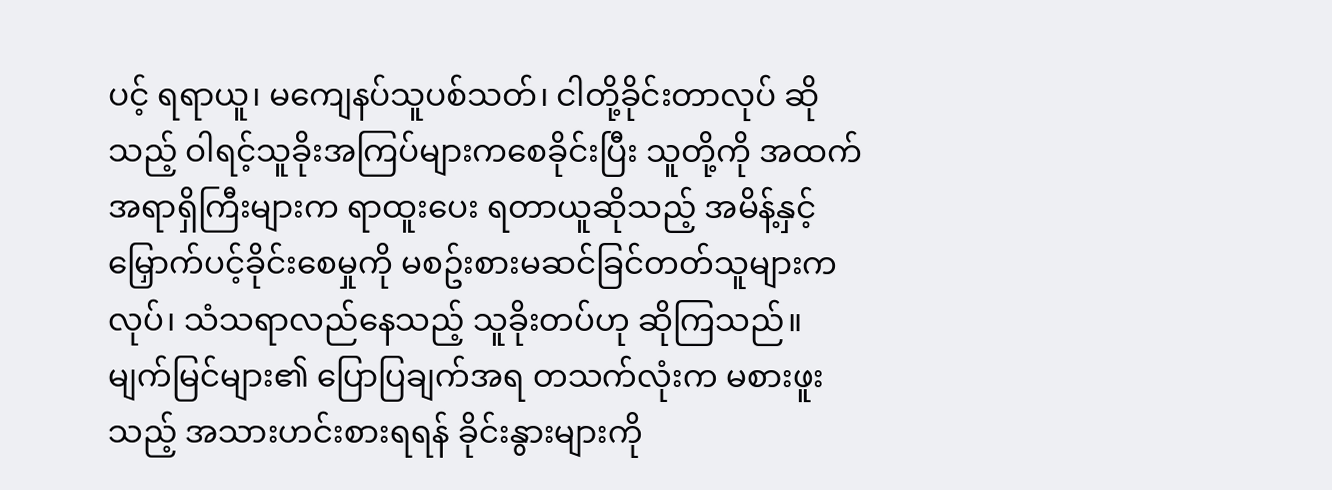ပင့် ရရာယူ၊ မကျေနပ်သူပစ်သတ်၊ ငါတို့ခိုင်းတာလုပ် ဆိုသည့် ဝါရင့်သူခိုးအကြပ်များကစေခိုင်းပြီး သူတို့ကို အထက်အရာရှိကြီးများက ရာထူးပေး ရတာယူဆိုသည့် အမိန့်နှင့် မြှောက်ပင့်ခိုင်းစေမှုကို မစဥ်းစားမဆင်ခြင်တတ်သူများကလုပ်၊ သံသရာလည်နေသည့် သူခိုးတပ်ဟု ဆိုကြသည်။
မျက်မြင်များ၏ ပြောပြချက်အရ တသက်လုံးက မစားဖူးသည့် အသားဟင်းစားရရန် ခိုင်းနွားများကို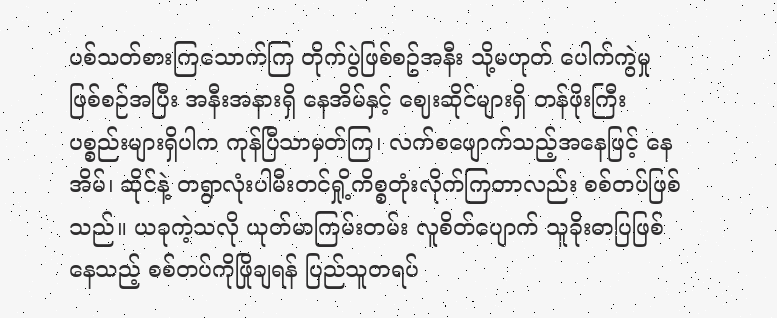ပစ်သတ်စားကြသောက်ကြ တိုက်ပွဲဖြစ်စဥ်အနီး သို့မဟုတ် ပေါက်ကွဲမှု ဖြစ်စဉ်အပြီး အနီးအနားရှိ နေအိမ်နှင့် ဈေးဆိုင်များရှိ တန်ဖိုးကြီးပစ္စည်းများရှိပါက ကုန်ပြီသာမှတ်ကြ၊ လက်စဖျောက်သည့်အနေဖြင့် နေအိမ်၊ ဆိုင်နဲ့ တရွာလုံးပါမီးတင်ရှို့ကိစ္စတုံးလိုက်ကြတာလည်း စစ်တပ်ဖြစ်သည်။ ယခုကဲ့သလို ယုတ်မာကြမ်းတမ်း လူစိတ်ပျောက် သူခိုးဓာပြဖြစ်နေသည့် စစ်တပ်ကိုဖြိုချရန် ပြည်သူတရပ်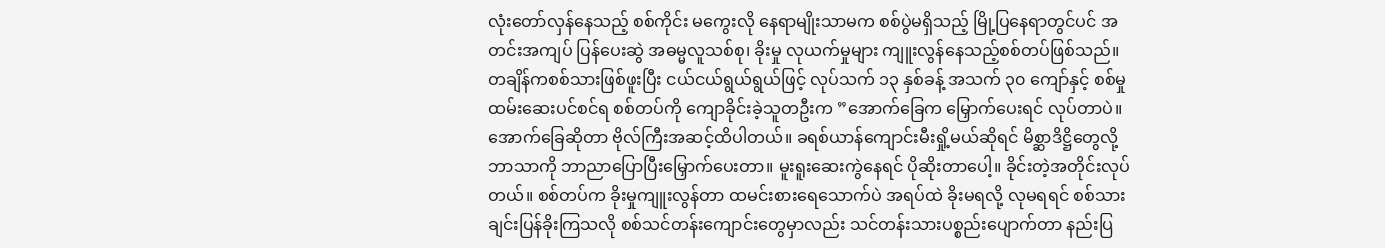လုံးတော်လှန်နေသည့် စစ်ကိုင်း မကွေးလို နေရာမျိုးသာမက စစ်ပွဲမရှိသည့် မြို့ပြနေရာတွင်ပင် အတင်းအကျပ် ပြန်ပေးဆွဲ အဓမ္မလူသစ်စု၊ ခိုးမှု လုယက်မှုများ ကျူးလွန်နေသည့်စစ်တပ်ဖြစ်သည်။
တချိန်ကစစ်သားဖြစ်ဖူးပြီး ငယ်ငယ်ရွယ်ရွယ်ဖြင့် လုပ်သက် ၁၃ နှစ်ခန့် အသက် ၃၀ ကျော်နှင့် စစ်မှုထမ်းဆေးပင်စင်ရ စစ်တပ်ကို ကျောခိုင်းခဲ့သူတဦးက ”အောက်ခြေက မြှောက်ပေးရင် လုပ်တာပဲ။ အောက်ခြေဆိုတာ ဗိုလ်ကြီးအဆင့်ထိပါတယ်။ ခရစ်ယာန်ကျောင်းမီးရှို့မယ်ဆိုရင် မိစ္ဆာဒိဋ္ဌိတွေလို့ ဘာသာကို ဘာညာပြောပြီးမြှောက်ပေးတာ။ မူးရူးဆေးကွဲနေရင် ပိုဆိုးတာပေါ့။ ခိုင်းတဲ့အတိုင်းလုပ်တယ်။ စစ်တပ်က ခိုးမှုကျူးလွန်တာ ထမင်းစားရေသောက်ပဲ အရပ်ထဲ ခိုးမရလို့ လုမရရင် စစ်သားချင်းပြန်ခိုးကြသလို စစ်သင်တန်းကျောင်းတွေမှာလည်း သင်တန်းသားပစ္စည်းပျောက်တာ နည်းပြ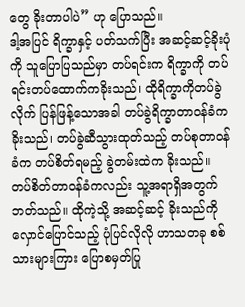တွေ ခိုးတာပါပဲ” ဟု ပြောသည်။
ဒါ့အပြင် ရိက္ခာနှင့် ပတ်သက်ပြီး အဆင့်ဆင့်ခိုးပုံကို သူပြောပြသည်မှာ တပ်ရင်းက ရိက္ခာကို တပ်ရင်းတပ်ထောက်ကခိုးသည်၊ ထိုရိက္ခာကိုတပ်ခွဲလိုက် ပြန်ဖြန့်သောအခါ တပ်ခွဲရိက္ခာတာဝန်ခံက ခိုးသည်၊ တပ်ခွဲဆီသွားထုတ်သည့် တပ်စုတာဝန်ခံက တပ်စိတ်ရမည့် ခွဲတမ်းထဲက ခိုးသည်။ တပ်စိတ်တာဝန်ခံကလည်း သူ့အရာရှိအတွက်ဘတ်သည်။ ထိုကဲ့သို့ အဆင့်ဆင့် ခိုးသည်ကို လှောင်ပြောင်သည့် ပုံပြင်လိုလို ဟာသတခု စစ်သားများကြား ပြောစမှတ်ပြု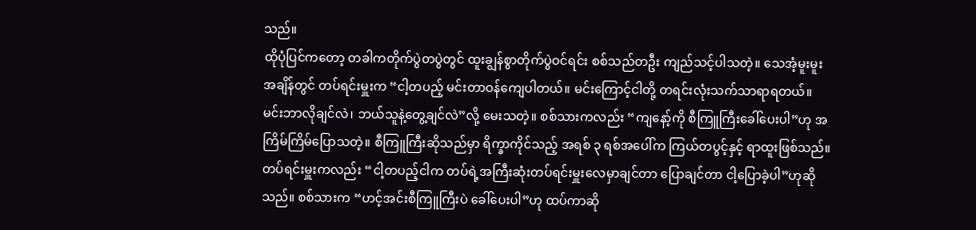သည်။
ထိုပုံပြင်ကတော့ တခါကတိုက်ပွဲတပွဲတွင် ထူးချွန်စွာတိုက်ပွဲဝင်ရင်း စစ်သည်တဦး ကျည်သင့်ပါသတဲ့။ သေအံ့မူးမူးအချိန်တွင် တပ်ရင်းမှူးက “ငါ့တပည့် မင်းတာဝန်ကျေပါတယ်။ မင်းကြောင့်ငါတို့ တရင်းလုံးသက်သာရာရတယ်။ မင်းဘာလိုချင်လဲ၊ ဘယ်သူနဲ့တွေ့ချင်လဲ”လို့ မေးသတဲ့။ စစ်သားကလည်း “ကျနော့်ကို စီကြူကြီးခေါ်ပေးပါ”ဟု အကြိမ်ကြိမ်ပြောသတဲ့။ စီကြူကြီးဆိုသည်မှာ ရိက္ခာကိုင်သည့် အရစ် ၃ ရစ်အပေါ်က ကြယ်တပွင့်နှင့် ရာထူးဖြစ်သည်။ တပ်ရင်းမှူးကလည်း “ငါ့တပည့်ငါက တပ်ရဲ့အကြီးဆုံးတပ်ရင်းမှူးလေမှာချင်တာ ပြောချင်တာ ငါ့ပြောခဲ့ပါ”ဟုဆိုသည်။ စစ်သားက “ဟင့်အင်းစီကြူကြီးပဲ ခေါ်ပေးပါ”ဟု ထပ်ကာဆို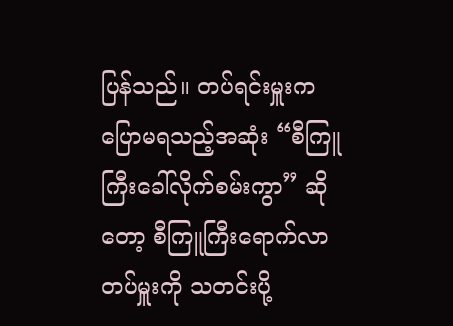ပြန်သည်။ တပ်ရင်းမှူးက ပြောမရသည့်အဆုံး “စီကြူကြီးခေါ်လိုက်စမ်းကွာ” ဆိုတော့ စီကြူကြီးရောက်လာ တပ်မှူးကို သတင်းပို့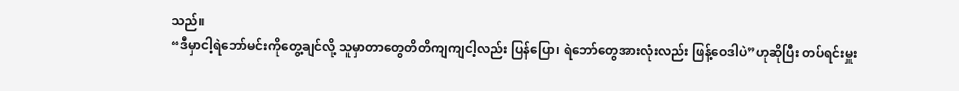သည်။
“ဒီမှာငါ့ရဲဘော်မင်းကိုတွေ့ချင်လို့ သူမှာတာတွေတိတိကျကျငါ့လည်း ပြန်ပြော၊ ရဲဘော်တွေအားလုံးလည်း ဖြန့်ဝေဒါပဲ”ဟုဆိုပြီး တပ်ရင်းမှူး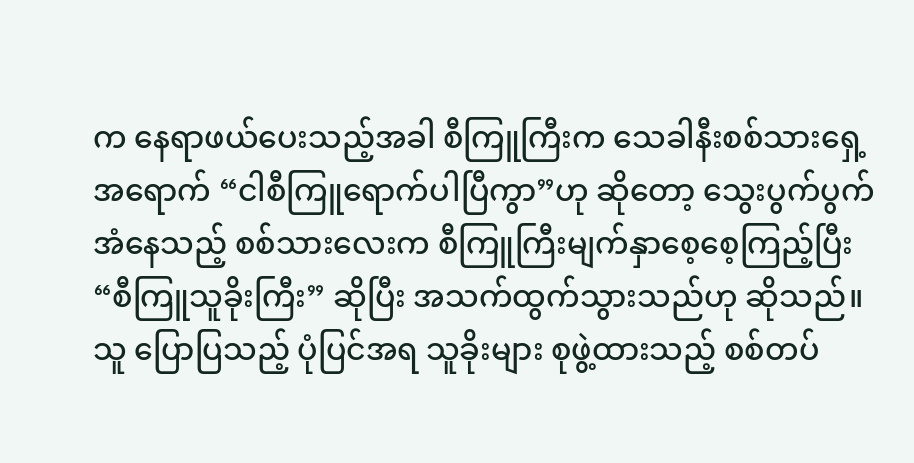က နေရာဖယ်ပေးသည့်အခါ စီကြူကြီးက သေခါနီးစစ်သားရှေ့အရောက် “ငါစီကြူရောက်ပါပြီကွာ”ဟု ဆိုတော့ သွေးပွက်ပွက်အံနေသည့် စစ်သားလေးက စီကြူကြီးမျက်နှာစေ့စေ့ကြည့်ပြီး “စီကြူသူခိုးကြီး” ဆိုပြီး အသက်ထွက်သွားသည်ဟု ဆိုသည်။
သူ ပြောပြသည့် ပုံပြင်အရ သူခိုးများ စုဖွဲ့ထားသည့် စစ်တပ်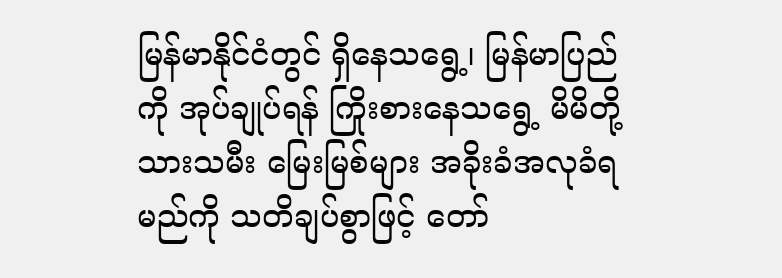မြန်မာနိုင်ငံတွင် ရှိနေသရွေ့၊ မြန်မာပြည်ကို အုပ်ချုပ်ရန် ကြိုးစားနေသရွေ့ မိမိတို့ သားသမီး မြေးမြစ်များ အခိုးခံအလုခံရမည်ကို သတိချပ်စွာဖြင့် တော်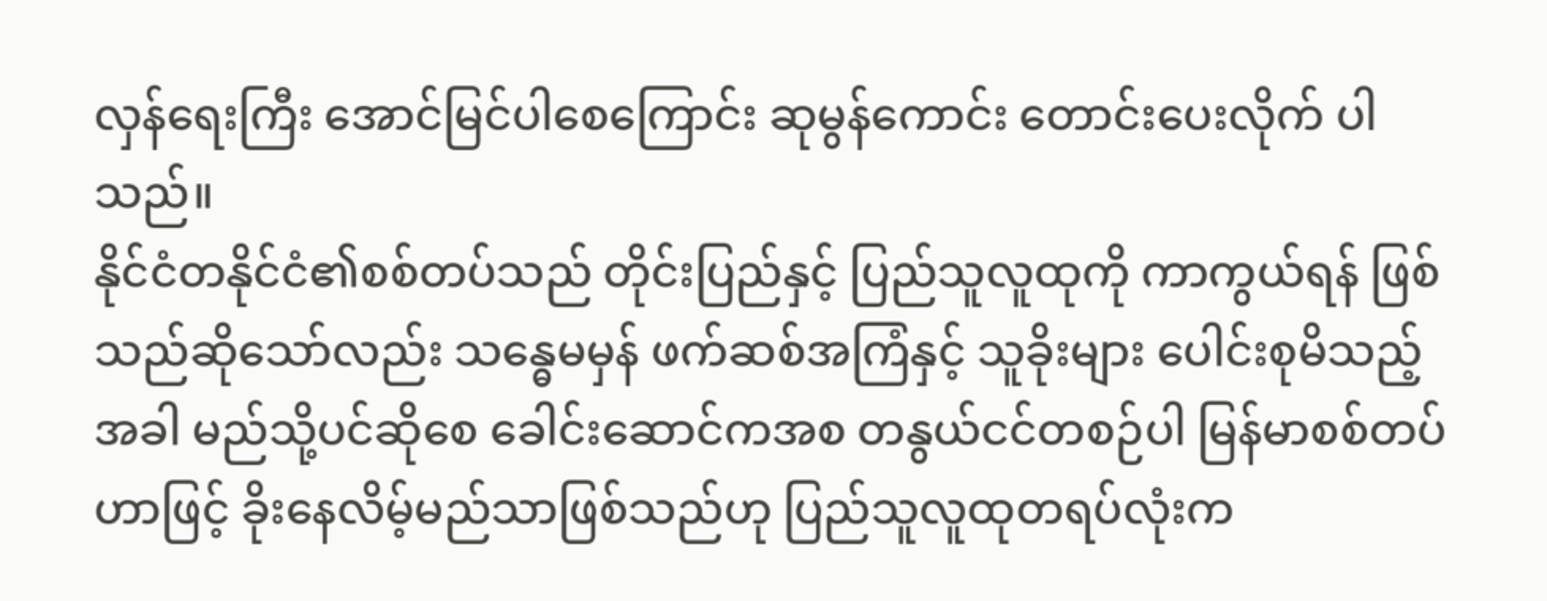လှန်ရေးကြီး အောင်မြင်ပါစေကြောင်း ဆုမွန်ကောင်း တောင်းပေးလိုက် ပါသည်။
နိုင်ငံတနိုင်ငံ၏စစ်တပ်သည် တိုင်းပြည်နှင့် ပြည်သူလူထုကို ကာကွယ်ရန် ဖြစ်သည်ဆိုသော်လည်း သန္ဓေမမှန် ဖက်ဆစ်အကြံနှင့် သူခိုးများ ပေါင်းစုမိသည့်အခါ မည်သို့ပင်ဆိုစေ ခေါင်းဆောင်ကအစ တနွယ်ငင်တစဉ်ပါ မြန်မာစစ်တပ်ဟာဖြင့် ခိုးနေလိမ့်မည်သာဖြစ်သည်ဟု ပြည်သူလူထုတရပ်လုံးက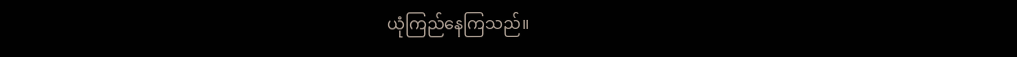ယုံကြည်နေကြသည်။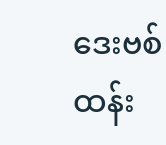ဒေးဗစ်ထန်း